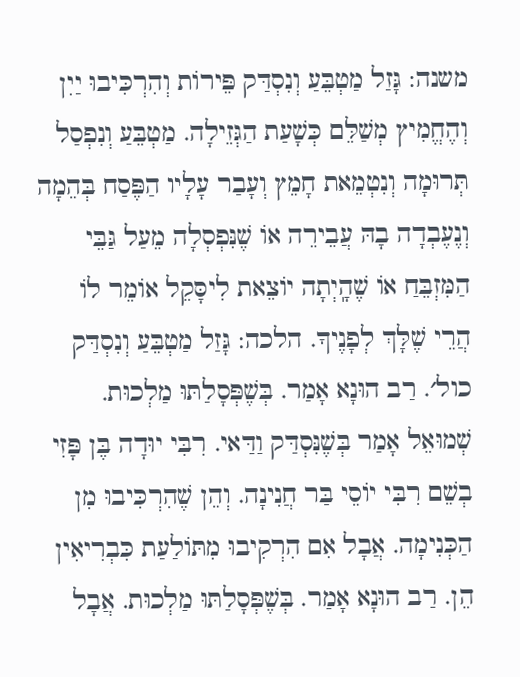משנה: גָּזַל מַטְבֵּעַ וְנִסְדַּק פֵּירוֹת וְהִרְכִּיבוּ יַיִן וְהֶחֱמִיץ מְשַׁלֵּם כְּשָׁעַת הַגְּזֵילָה. מַטְבֵּעַ וְנִפְסַל תְּרוּמָה וְנִטְמֵאת חָמֵץ וְעָבַר עָלָיו הַפֶּסַח בְּהֵמָה וְנֶעֶבְדָה בָהּ עֲבֵירֵה אוֹ שֶׁנִּפְסְלָה מֵעַל גַּבֵּי הַמִּזְבֵּחַ אוֹ שֶׁהָֽיְתָה יוֹצֵאת לִיסָּקֵל אוֹמֵר לוֹ הֲרֵי שֶׁלָּךְ לְפָנֶיךָ. הלכה: גָּזַל מַטְבֵּעַ וְנִסְדַּק כול׳. רַב הוּנָא אָמַר. בְּשֶׁפְּסָלַתּוּ מַלְכוּת. שְׁמוּאֵל אָמַר בְּשֶׁנִּסְדַּק וַדַּאי. רִבִּי יוּדָה בֶּן פָּזִי בְשֵׁם רִבִּי יוֹסֵי בַּר חֲנִינָה. וְהֵן שֶׁהִרְכִּיבוּ מִן הַכְּנִימָה. אֲבָל אִם הִרְקִיבוּ מִתּוֹלַעַת כִּבְרִיאִין הֵן. רַב הוּנָא אָמַר. בְּשֶׁפְּסָלַתּוּ מַלְכוּת. אֲבָל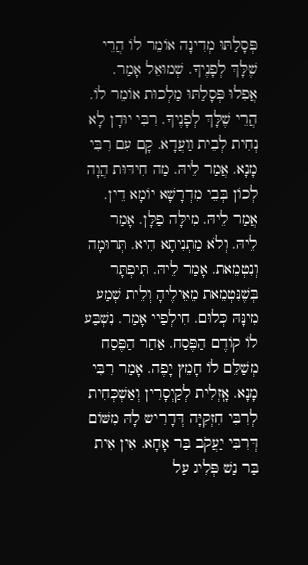פְּסָלַתּוּ מְדִינָה אוֹמֵר לוֹ הֲרֵי שֶׁלָּךְ לְפָנֶיךָ. שְׁמוּאֵל אָמַר. אֲפִלוּ פְּסָלַתּוּ מַלְכוּת אוֹמֵר לוֹ. הֲרֵי שֶׁלָּךְ לְפָנֶיךָ. רִבִּי יוּדָן לָא נְחִית לְבֵית װַעֲדָא. קָם עִם רִבִּי מָנָא. אֲמַר לֵיהּ. מַה חִידּוּת הֲוָה לְכוֹן בְּבֵי מִדְרָשָׁא יוֹמָא דֵין. אֲמַר לֵיהּ. מִילָּה פַלָּן. אָמַר לֵיהּ. וְלֹא מַתְנִיתָא הִיא. תְּרוּמָה וְנִטְמֵאת. אָמַר לֵיהּ. תִּיפְתָּר בְּשֶׁנִּטְמֵאת מֵאֵילֶיהָ וְלֵית שְׁמַע מִינָּהּ כְּלוּם. חִילְפַיי אָמַר. נִשְׁבַּע לוֹ קוֹדֶם הַפֶּסַח. אַחַר הַפֶּסַח מְשַׁלֵּם לוֹ חָמֵץ יָפֶה. אָמַר רִבִּי מָנָא. אָֽזְלִית לְקַיְסָרִין וְאַשְׁכְּחִית לְרִבִּי חִזְקִיָּה דְּדָרִיש לָהּ מִשּׁוֹם דְּרִבִּי יַעֲקֹב בַּר אָחָא. אִין אִית בַּר נַשׁ פְּלִיג עַל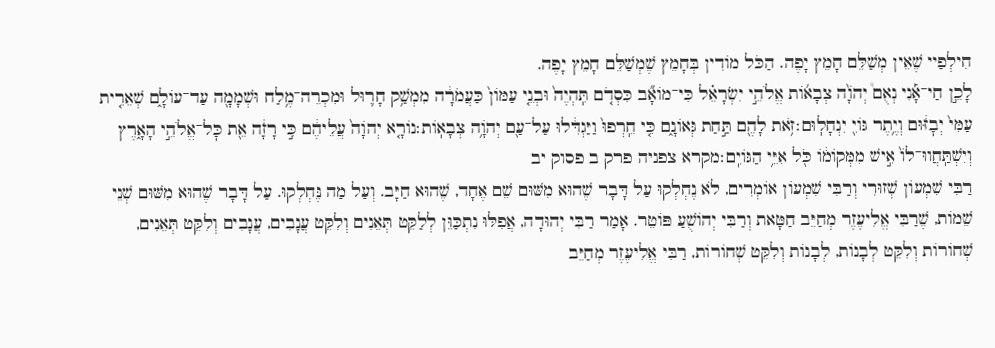חִילְפַיי שֶׁאֵין מְשַׁלֵּם חָמֵץ יָפֶה. הַכֹּל מוֹדִין בְּחָמֵץ שֶׁמְשַׁלֵּם חָמֵץ יָפֶה.
לָכֵ֣ן חַי־אָ֡נִי נְאֻם֩ יְהֹוָ֨ה צְבָא֜וֹת אֱלֹהֵ֣י יִשְׂרָאֵ֗ל כִּי־מוֹאָ֞ב כִּסְדֹ֤ם תִּֽהְיֶה֙ וּבְנֵ֤י עַמּוֹן֙ כַּעֲמֹרָ֔ה מִמְשַׁ֥ק חָר֛וּל וּמִכְרֵה־מֶ֥לַח וּשְׁמָמָ֖ה עַד־עוֹלָ֑ם שְׁאֵרִ֤ית עַמִּי֙ יְבׇזּ֔וּם וְיֶ֥תֶר גּוֹיִ֖ יִנְחָלֽוּם׃זֹ֥את לָהֶ֖ם תַּ֣חַת גְּאוֹנָ֑ם כִּ֤י חֵֽרְפוּ֙ וַיַּגְדִּ֔לוּ עַל־עַ֖ם יְהֹוָ֥ה צְבָאֽוֹת׃נוֹרָ֤א יְהֹוָה֙ עֲלֵיהֶ֔ם כִּ֣י רָזָ֔ה אֵ֖ת כׇּל־אֱלֹהֵ֣י הָאָ֑רֶץ וְיִשְׁתַּֽחֲווּ־לוֹ֙ אִ֣ישׁ מִמְּקוֹמ֔וֹ כֹּ֖ל אִיֵּ֥י הַגּוֹיִֽם׃מקרא צפניה פרק ב פסוק יב
רַבִּי שִׁמְעוֹן שְׁזוּרִי וְרַבִּי שִׁמְעוֹן אוֹמְרִים, לֹא נֶחְלְקוּ עַל דָּבָר שֶׁהוּא מִשּׁוּם שֵׁם אֶחָד, שֶׁהוּא חַיָּב. וְעַל מַה נֶּחְלְקוּ. עַל דָּבָר שֶׁהוּא מִשּׁוּם שְׁנֵי שֵׁמוֹת, שֶׁרַבִּי אֱלִיעֶזֶר מְחַיֵּב חַטָּאת וְרַבִּי יְהוֹשֻׁעַ פּוֹטֵר. אָמַר רַבִּי יְהוּדָה, אֲפִלּוּ נִתְכַּוֵּן לְלַקֵּט תְּאֵנִים וְלִקֵּט עֲנָבִים, עֲנָבִים וְלִקֵּט תְּאֵנִים, שְׁחוֹרוֹת וְלִקֵּט לְבָנוֹת, לְבָנוֹת וְלִקֵּט שְׁחוֹרוֹת, רַבִּי אֱלִיעֶזֶר מְחַיֵּב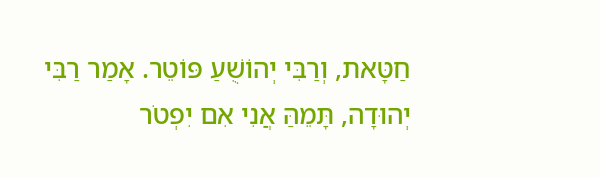חַטָּאת, וְרַבִּי יְהוֹשֻׁעַ פּוֹטֵר. אָמַר רַבִּי יְהוּדָה, תָּמֵהַּ אֲנִי אִם יִפְטֹר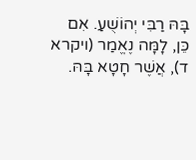בָּהּ רַבִּי יְהוֹשֻׁעַ. אִם כֵּן, לָמָּה נֶאֱמַר (ויקרא ד), אֲשֶׁר חָטָא בָּהּ.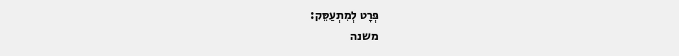פְּרָט לְמִתְעַסֵּק:
משנה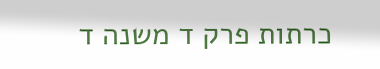כרתות פרק ד משנה ד